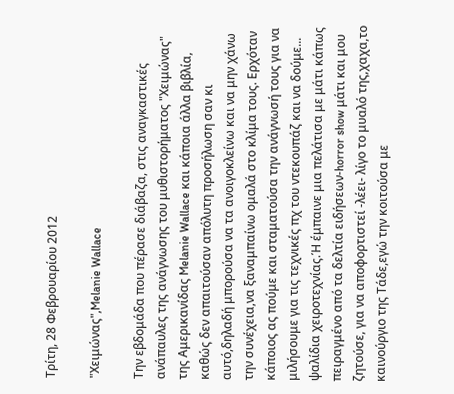Τρίτη, 28 Φεβρουαρίου 2012

"Χειμώνας",Melanie Wallace

Την εβδομάδα που πέρασε διάβαζα, στις αναγκαστικές ανάπαυλες της ανάγνωσης του μυθιστορήματος "Χειμώνας" της Αμερικανίδας Melanie Wallace και κάποια άλλα βιβλία, καθώς δεν απαιτούσαν απόλυτη προσήλωση σαν κι αυτό,δηλαδή μπορούσα να τα ανοιγοκλείνω και να μην χάνω την συνέχεια,να ξαναμπαίνω ομαλά στο κλίμα τους. Ερχόταν κάποιος ας πούμε και σταματούσα την ανάγνωσή τους για να μιλήσουμε για τις τεχνικές πχ του ντεκουπάζ και να δούμε... ψαλίδια χειροτεχνίας.Ή έμπαινε μια πελάτισα με μάτι κάπως πειραγμένο από τα δελτία ειδήσεων-horror show μάτι και μου ζητούσε, για να αποφορτιστεί -λέει- λίγο το μυαλό της,χαχα,το καινούργιο της Τάδε,εγώ την κοιτούσα με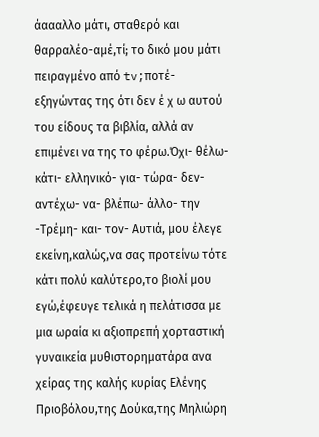άαααλλο μάτι, σταθερό και θαρραλέο-αμέ,τί; το δικό μου μάτι πειραγμένο από tv;ποτέ- εξηγώντας της ότι δεν έ χ ω αυτού του είδους τα βιβλία, αλλά αν επιμένει να της το φέρω.Όχι- θέλω- κάτι- ελληνικό- για- τώρα- δεν- αντέχω- να- βλέπω- άλλο- την -Τρέμη- και- τον- Αυτιά, μου έλεγε εκείνη,καλώς,να σας προτείνω τότε κάτι πολύ καλύτερο,το βιολί μου εγώ,έφευγε τελικά η πελάτισσα με μια ωραία κι αξιοπρεπή χορταστική γυναικεία μυθιστορηματάρα ανα χείρας της καλής κυρίας Ελένης Πριοβόλου,της Δούκα,της Μηλιώρη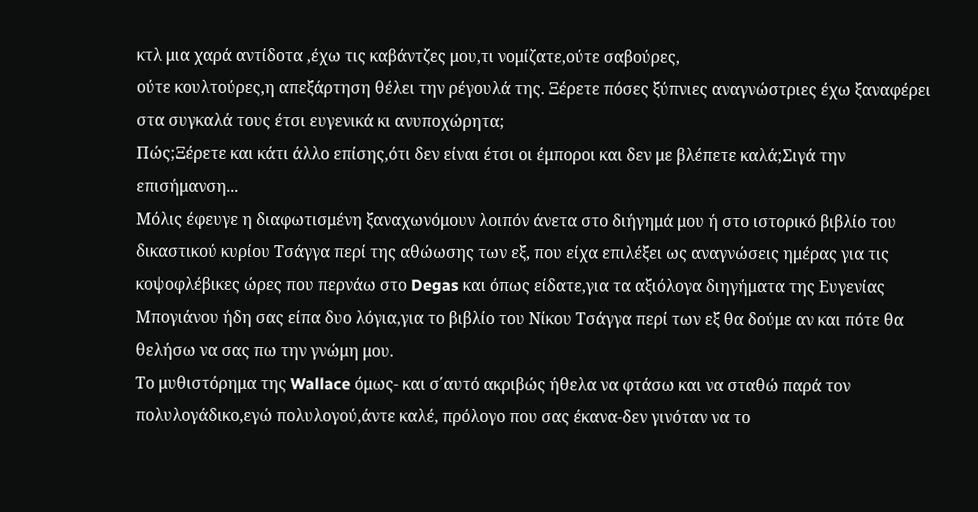κτλ μια χαρά αντίδοτα ,έχω τις καβάντζες μου,τι νομίζατε,ούτε σαβούρες,
ούτε κουλτούρες,η απεξάρτηση θέλει την ρέγουλά της. Ξέρετε πόσες ξύπνιες αναγνώστριες έχω ξαναφέρει στα συγκαλά τους έτσι ευγενικά κι ανυποχώρητα;
Πώς;Ξέρετε και κάτι άλλο επίσης,ότι δεν είναι έτσι οι έμποροι και δεν με βλέπετε καλά;Σιγά την επισήμανση...
Μόλις έφευγε η διαφωτισμένη ξαναχωνόμουν λοιπόν άνετα στο διήγημά μου ή στο ιστορικό βιβλίο του δικαστικού κυρίου Τσάγγα περί της αθώωσης των εξ, που είχα επιλέξει ως αναγνώσεις ημέρας για τις κοψοφλέβικες ώρες που περνάω στο Degas και όπως είδατε,για τα αξιόλογα διηγήματα της Ευγενίας Μπογιάνου ήδη σας είπα δυο λόγια,για το βιβλίο του Νίκου Τσάγγα περί των εξ θα δούμε αν και πότε θα θελήσω να σας πω την γνώμη μου.
Το μυθιστόρημα της Wallace όμως- και σ΄αυτό ακριβώς ήθελα να φτάσω και να σταθώ παρά τον πολυλογάδικο,εγώ πολυλογού,άντε καλέ, πρόλογο που σας έκανα-δεν γινόταν να το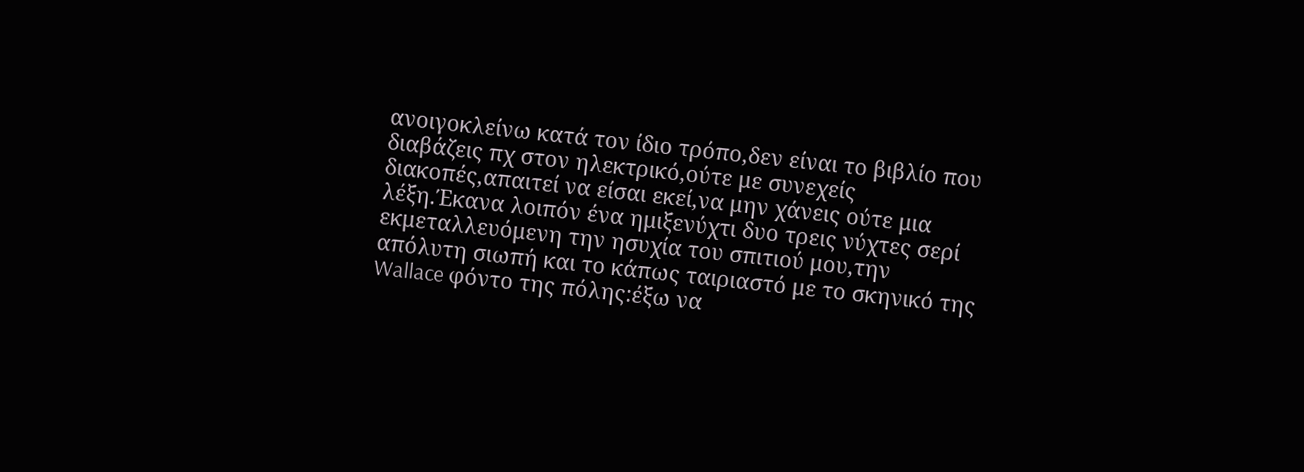ανοιγοκλείνω κατά τον ίδιο τρόπο,δεν είναι το βιβλίο που διαβάζεις πχ στον ηλεκτρικό,ούτε με συνεχείς διακοπές,απαιτεί να είσαι εκεί,να μην χάνεις ούτε μια λέξη.Έκανα λοιπόν ένα ημιξενύχτι δυο τρεις νύχτες σερί εκμεταλλευόμενη την ησυχία του σπιτιού μου,την απόλυτη σιωπή και το κάπως ταιριαστό με το σκηνικό της Wallace φόντο της πόλης:έξω να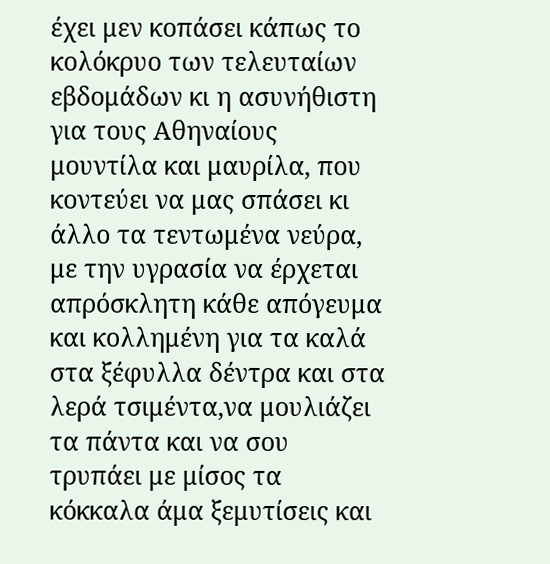έχει μεν κοπάσει κάπως το κολόκρυο των τελευταίων εβδομάδων κι η ασυνήθιστη για τους Αθηναίους μουντίλα και μαυρίλα, που κοντεύει να μας σπάσει κι άλλο τα τεντωμένα νεύρα, με την υγρασία να έρχεται απρόσκλητη κάθε απόγευμα και κολλημένη για τα καλά στα ξέφυλλα δέντρα και στα λερά τσιμέντα,να μουλιάζει τα πάντα και να σου τρυπάει με μίσος τα κόκκαλα άμα ξεμυτίσεις και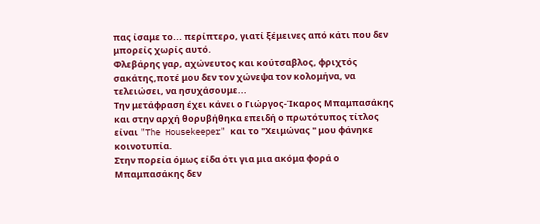πας ίσαμε το... περίπτερο, γιατί ξέμεινες από κάτι που δεν μπορείς χωρίς αυτό.
Φλεβάρης γαρ, αχώνευτος και κούτσαβλος, φριχτός σακάτης,ποτέ μου δεν τον χώνεψα τον κολομήνα, να τελειώσει, να ησυχάσουμε...
Την μετάφραση έχει κάνει ο Γιώργος-Ίκαρος Μπαμπασάκης και στην αρχή θορυβήθηκα επειδή ο πρωτότυπος τίτλος είναι "The Housekeeper" και το "Χειμώνας " μου φάνηκε κοινοτυπία.
Στην πορεία όμως είδα ότι για μια ακόμα φορά ο Μπαμπασάκης δεν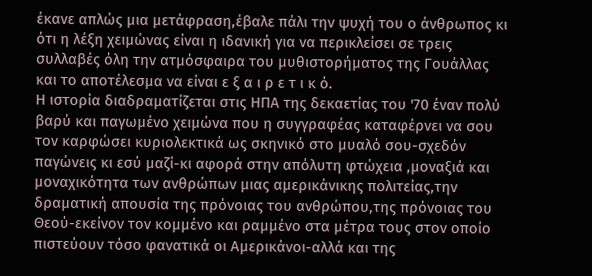έκανε απλώς μια μετάφραση,έβαλε πάλι την ψυχή του ο άνθρωπος κι ότι η λέξη χειμώνας είναι η ιδανική για να περικλείσει σε τρεις συλλαβές όλη την ατμόσφαιρα του μυθιστορήματος της Γουάλλας και το αποτέλεσμα να είναι ε ξ α ι ρ ε τ ι κ ό.
Η ιστορία διαδραματίζεται στις ΗΠΑ της δεκαετίας του '70 έναν πολύ βαρύ και παγωμένο χειμώνα που η συγγραφέας καταφέρνει να σου τον καρφώσει κυριολεκτικά ως σκηνικό στο μυαλό σου-σχεδόν παγώνεις κι εσύ μαζί-κι αφορά στην απόλυτη φτώχεια ,μοναξιά και μοναχικότητα των ανθρώπων μιας αμερικάνικης πολιτείας,την δραματική απουσία της πρόνοιας του ανθρώπου,της πρόνοιας του Θεού-εκείνον τον κομμένο και ραμμένο στα μέτρα τους στον οποίο πιστεύουν τόσο φανατικά οι Αμερικάνοι-αλλά και της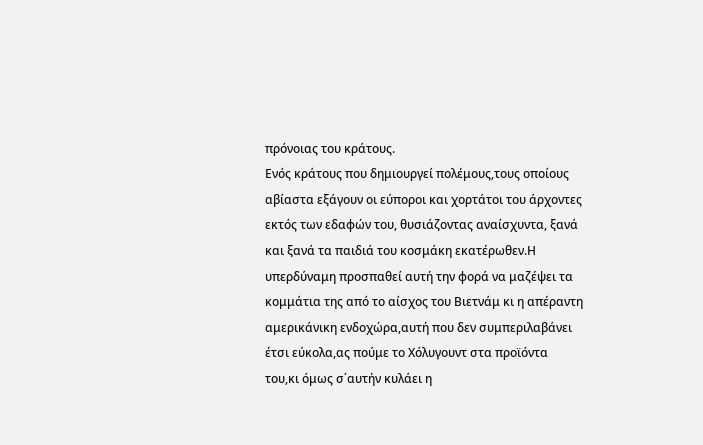πρόνοιας του κράτους.
Ενός κράτους που δημιουργεί πολέμους,τους οποίους αβίαστα εξάγουν οι εύποροι και χορτάτοι του άρχοντες εκτός των εδαφών του, θυσιάζοντας αναίσχυντα, ξανά και ξανά τα παιδιά του κοσμάκη εκατέρωθεν.Η υπερδύναμη προσπαθεί αυτή την φορά να μαζέψει τα κομμάτια της από το αίσχος του Βιετνάμ κι η απέραντη αμερικάνικη ενδοχώρα,αυτή που δεν συμπεριλαβάνει έτσι εύκολα,ας πούμε το Χόλυγουντ στα προϊόντα του,κι όμως σ΄αυτήν κυλάει η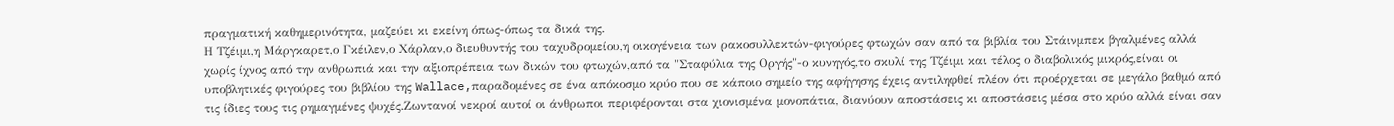πραγματική καθημερινότητα, μαζεύει κι εκείνη όπως-όπως τα δικά της.
Η Τζέιμι,η Μάργκαρετ,ο Γκέιλεν,ο Χάρλαν,ο διευθυντής του ταχυδρομείου,η οικογένεια των ρακοσυλλεκτών-φιγούρες φτωχών σαν από τα βιβλία του Στάινμπεκ βγαλμένες αλλά χωρίς ίχνος από την ανθρωπιά και την αξιοπρέπεια των δικών του φτωχών,από τα "Σταφύλια της Οργής"-ο κυνηγός,το σκυλί της Τζέιμι και τέλος ο διαβολικός μικρός,είναι οι υποβλητικές φιγούρες του βιβλίου της Wallace,παραδομένες σε ένα απόκοσμο κρύο που σε κάποιο σημείο της αφήγησης έχεις αντιληφθεί πλέον ότι προέρχεται σε μεγάλο βαθμό από τις ίδιες τους τις ρημαγμένες ψυχές.Ζωντανοί νεκροί αυτοί οι άνθρωποι περιφέρονται στα χιονισμένα μονοπάτια, διανύουν αποστάσεις κι αποστάσεις μέσα στο κρύο αλλά είναι σαν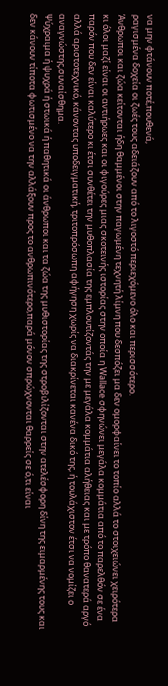να μην φτάνουν ποτέ,πουθενά,
ραγισμένα δοχεία οι ζωές τους αδειάζουν από το λιγοστό περιεχόμενο όλο και περισσότερο.
Άνθρωποι και ζώα κείτονται ήδη θαμμένοι στην παγωμένη τεχνητή λίμνη που δεσπόζει μα δεν ομορφαίνει το τοπίο αλλά το στοιχειώνει χειρότερα κι όλοι μαζί είναι οι αντιήρωες και οι φιγούρες μιας σκοτεινής ιστορίας στην οποία η Wallace σφηνώνει μεγάλα κομμάτια από το παρελθόν σε ένα παρόν που δεν είναι καλύτερο κι έτσι συνθέτει την μυθοπλασία της εμπλουτίζοντάς την με μεγάλα κομμάτια αλήθειας και με τρόπο θανατερά αργό αλλά αριστοτεχνικό, κάνοντας υποδειγματική, τριτοπρόσωπη αφήγηση χωρίς να διακρίνεται κανένα δικό της, ή τουλάχιστον έτσι να νομίζει ο αναγνώστης,συναίσθημα.
Ψύχραιμα ή ψυχρά ή στωικά ή παθητικά οι άνθρωποι και τα ζώα της μυθιστορίας της στροβιλίζονται στην ατελέσφορη δίνη της ειμαρμένης τους και δεν κάνουν τίποτα φωτισμένο να την αλλάξουν προς το ανθρωπινότερο,παρά μόνον σπρώχνονται θαρρείς σε ό,τι είναι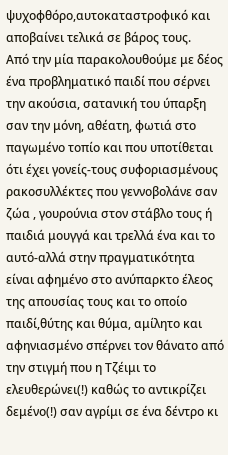ψυχοφθόρο,αυτοκαταστροφικό και αποβαίνει τελικά σε βάρος τους.
Από την μία παρακολουθούμε με δέος ένα προβληματικό παιδί που σέρνει την ακούσια, σατανική του ύπαρξη σαν την μόνη, αθέατη, φωτιά στο παγωμένο τοπίο και που υποτίθεται ότι έχει γονείς-τους συφοριασμένους ρακοσυλλέκτες που γεννοβολάνε σαν ζώα , γουρούνια στον στάβλο τους ή παιδιά μουγγά και τρελλά ένα και το αυτό-αλλά στην πραγματικότητα είναι αφημένο στο ανύπαρκτο έλεος της απουσίας τους και το οποίο παιδί,θύτης και θύμα, αμίλητο και αφηνιασμένο σπέρνει τον θάνατο από την στιγμή που η Τζέιμι το ελευθερώνει(!) καθώς το αντικρίζει δεμένο(!) σαν αγρίμι σε ένα δέντρο κι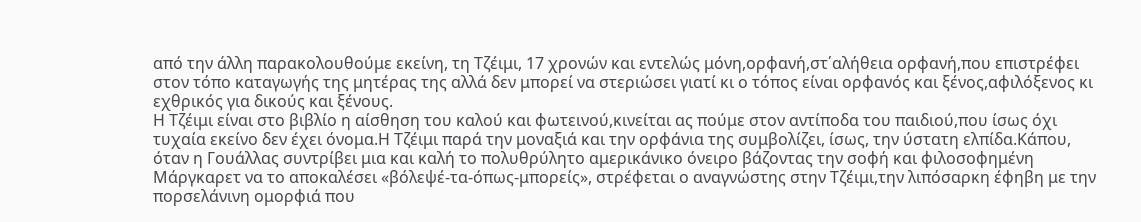από την άλλη παρακολουθούμε εκείνη, τη Τζέιμι, 17 χρονών και εντελώς μόνη,ορφανή,στ΄αλήθεια ορφανή,που επιστρέφει στον τόπο καταγωγής της μητέρας της αλλά δεν μπορεί να στεριώσει γιατί κι ο τόπος είναι ορφανός και ξένος,αφιλόξενος κι εχθρικός για δικούς και ξένους.
Η Τζέιμι είναι στο βιβλίο η αίσθηση του καλού και φωτεινού,κινείται ας πούμε στον αντίποδα του παιδιού,που ίσως όχι τυχαία εκείνο δεν έχει όνομα.Η Τζέιμι παρά την μοναξιά και την ορφάνια της συμβολίζει, ίσως, την ύστατη ελπίδα.Κάπου, όταν η Γουάλλας συντρίβει μια και καλή το πολυθρύλητο αμερικάνικο όνειρο βάζοντας την σοφή και φιλοσοφημένη Μάργκαρετ να το αποκαλέσει «βόλεψέ-τα-όπως-μπορείς», στρέφεται ο αναγνώστης στην Τζέιμι,την λιπόσαρκη έφηβη με την πορσελάνινη ομορφιά που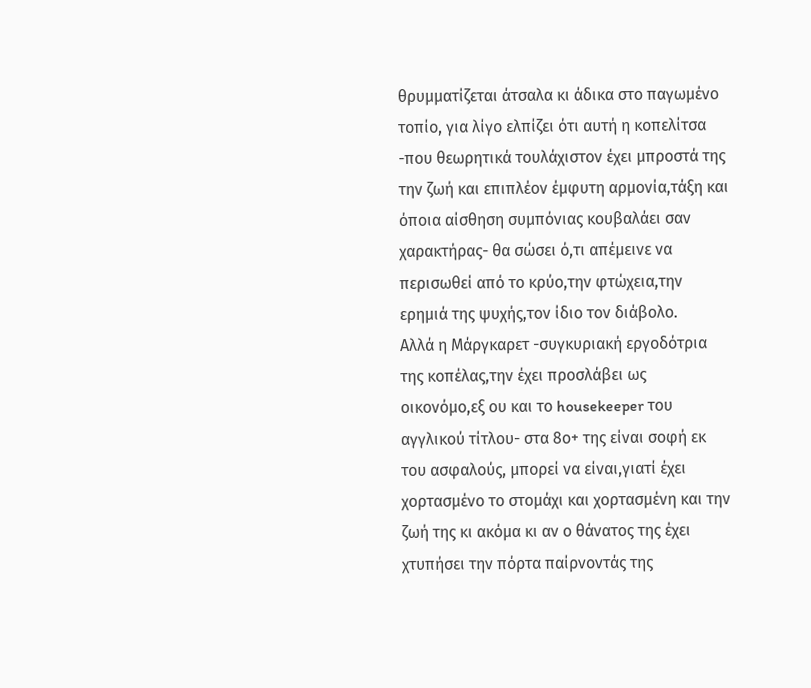θρυμματίζεται άτσαλα κι άδικα στο παγωμένο τοπίο, για λίγο ελπίζει ότι αυτή η κοπελίτσα -που θεωρητικά τουλάχιστον έχει μπροστά της την ζωή και επιπλέον έμφυτη αρμονία,τάξη και όποια αίσθηση συμπόνιας κουβαλάει σαν χαρακτήρας- θα σώσει ό,τι απέμεινε να περισωθεί από το κρύο,την φτώχεια,την ερημιά της ψυχής,τον ίδιο τον διάβολο.
Αλλά η Μάργκαρετ -συγκυριακή εργοδότρια της κοπέλας,την έχει προσλάβει ως οικονόμο,εξ ου και το housekeeper του αγγλικού τίτλου- στα 8ο+ της είναι σοφή εκ του ασφαλούς, μπορεί να είναι,γιατί έχει χορτασμένο το στομάχι και χορτασμένη και την ζωή της κι ακόμα κι αν ο θάνατος της έχει χτυπήσει την πόρτα παίρνοντάς της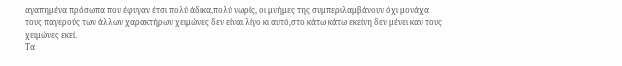αγαπημένα πρόσωπα που έφυγαν έτσι πολύ άδικα,πολύ νωρίς, οι μνήμες της συμπεριλαμβάνουν όχι μονάχα τους παγερούς των άλλων χαρακτήρων χειμώνες δεν είναι λίγο κι αυτό,στο κάτω κάτω εκείνη δεν μένει καν τους χειμώνες εκεί.
Τα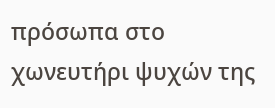πρόσωπα στο χωνευτήρι ψυχών της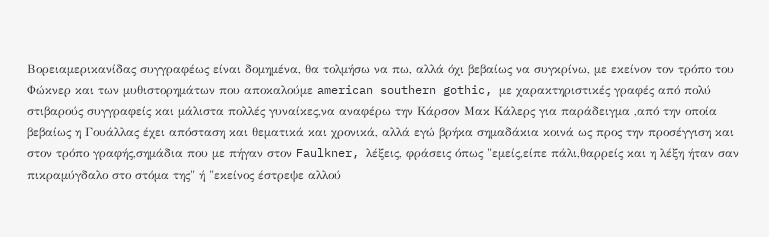Βορειαμερικανίδας συγγραφέως είναι δομημένα, θα τολμήσω να πω, αλλά όχι βεβαίως να συγκρίνω, με εκείνον τον τρόπο του Φώκνερ και των μυθιστορημάτων που αποκαλούμε american southern gothic, με χαρακτηριστικές γραφές από πολύ στιβαρούς συγγραφείς και μάλιστα πολλές γυναίκες,να αναφέρω την Κάρσον Μακ Κάλερς για παράδειγμα ,από την οποία βεβαίως η Γουάλλας έχει απόσταση και θεματικά και χρονικά, αλλά εγώ βρήκα σημαδάκια κοινά ως προς την προσέγγιση και στον τρόπο γραφής,σημάδια που με πήγαν στον Faulkner, λέξεις, φράσεις όπως "εμείς,είπε πάλι,θαρρείς και η λέξη ήταν σαν πικραμύγδαλο στο στόμα της" ή "εκείνος έστρεψε αλλού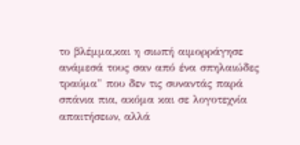το βλέμμα,και η σιωπή αιμορράγησε ανάμεσά τους σαν από ένα σπηλαιώδες τραύμα" που δεν τις συναντάς παρά σπάνια πια, ακόμα και σε λογοτεχνία απαιτήσεων, αλλά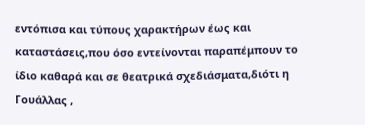εντόπισα και τύπους χαρακτήρων έως και καταστάσεις,που όσο εντείνονται παραπέμπουν το ίδιο καθαρά και σε θεατρικά σχεδιάσματα,διότι η Γουάλλας ,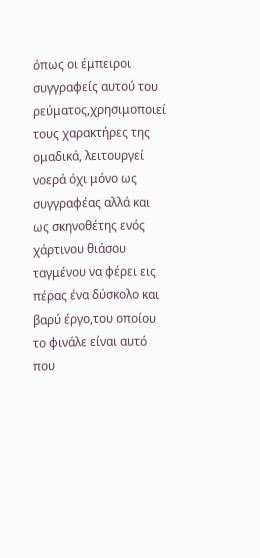όπως οι έμπειροι συγγραφείς αυτού του ρεύματος,χρησιμοποιεί τους χαρακτήρες της ομαδικά, λειτουργεί νοερά όχι μόνο ως συγγραφέας αλλά και ως σκηνοθέτης ενός χάρτινου θιάσου ταγμένου να φέρει εις πέρας ένα δύσκολο και βαρύ έργο,του οποίου το φινάλε είναι αυτό που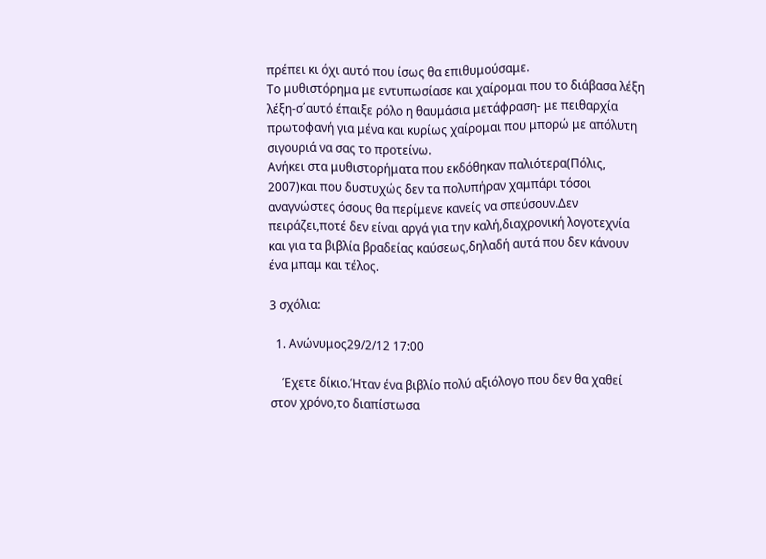πρέπει κι όχι αυτό που ίσως θα επιθυμούσαμε.
Το μυθιστόρημα με εντυπωσίασε και χαίρομαι που το διάβασα λέξη λέξη-σ΄αυτό έπαιξε ρόλο η θαυμάσια μετάφραση- με πειθαρχία πρωτοφανή για μένα και κυρίως χαίρομαι που μπορώ με απόλυτη σιγουριά να σας το προτείνω.
Ανήκει στα μυθιστορήματα που εκδόθηκαν παλιότερα(Πόλις, 2007)και που δυστυχώς δεν τα πολυπήραν χαμπάρι τόσοι αναγνώστες όσους θα περίμενε κανείς να σπεύσουν.Δεν πειράζει,ποτέ δεν είναι αργά για την καλή,διαχρονική λογοτεχνία και για τα βιβλία βραδείας καύσεως,δηλαδή αυτά που δεν κάνουν ένα μπαμ και τέλος.

3 σχόλια:

  1. Ανώνυμος29/2/12 17:00

    Έχετε δίκιο.Ήταν ένα βιβλίο πολύ αξιόλογο που δεν θα χαθεί στον χρόνο,το διαπίστωσα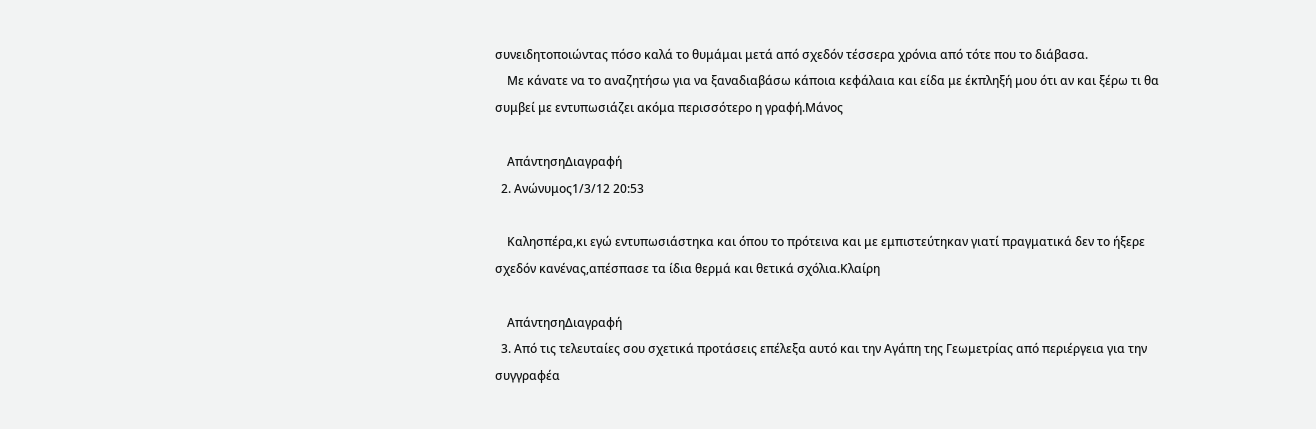συνειδητοποιώντας πόσο καλά το θυμάμαι μετά από σχεδόν τέσσερα χρόνια από τότε που το διάβασα.
    Με κάνατε να το αναζητήσω για να ξαναδιαβάσω κάποια κεφάλαια και είδα με έκπληξή μου ότι αν και ξέρω τι θα συμβεί με εντυπωσιάζει ακόμα περισσότερο η γραφή.Μάνος

    ΑπάντησηΔιαγραφή
  2. Ανώνυμος1/3/12 20:53

    Καλησπέρα,κι εγώ εντυπωσιάστηκα και όπου το πρότεινα και με εμπιστεύτηκαν γιατί πραγματικά δεν το ήξερε σχεδόν κανένας,απέσπασε τα ίδια θερμά και θετικά σχόλια.Κλαίρη

    ΑπάντησηΔιαγραφή
  3. Από τις τελευταίες σου σχετικά προτάσεις επέλεξα αυτό και την Αγάπη της Γεωμετρίας από περιέργεια για την συγγραφέα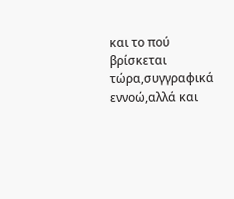και το πού βρίσκεται τώρα,συγγραφικά εννοώ,αλλά και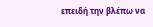επειδή την βλέπω να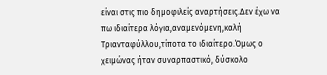είναι στις πιο δημοφιλείς αναρτήσεις.Δεν έχω να πω ιδιαίτερα λόγια,αναμενόμενη,καλή Τριανταφύλλου,τίποτα το ιδιαίτερο.Όμως ο χειμώνας ήταν συναρπαστικό, δύσκολο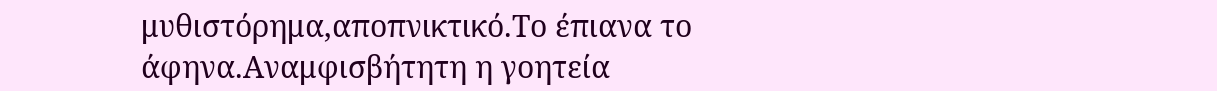μυθιστόρημα,αποπνικτικό.Το έπιανα το άφηνα.Αναμφισβήτητη η γοητεία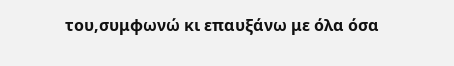του,συμφωνώ κι επαυξάνω με όλα όσα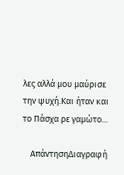λες αλλά μου μαύρισε την ψυχή.Και ήταν και το Πάσχα ρε γαμώτο...

    ΑπάντησηΔιαγραφή